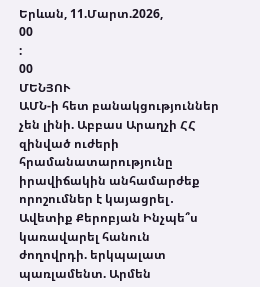Երևան, 11.Մարտ.2026,
00
:
00
ՄԵՆՅՈՒ
ԱՄՆ-ի հետ բանակցություններ չեն լինի. Աբբաս Արաղչի ՀՀ զինված ուժերի հրամանատարությունը իրավիճակին անհամարժեք որոշումներ է կայացրել․ Ավետիք Քերոբյան Ինչպե՞ս կառավարել հանուն ժողովրդի. երկպալատ պառլամենտ. Արմեն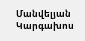Մանվելյան Կարգախոս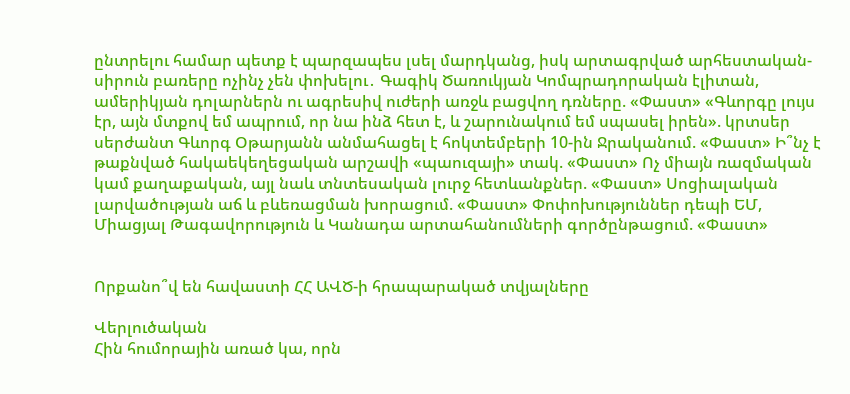ընտրելու համար պետք է պարզապես լսել մարդկանց, իսկ արտագրված արհեստական-սիրուն բառերը ոչինչ չեն փոխելու․ Գագիկ Ծառուկյան Կոմպրադորական էլիտան, ամերիկյան դոլարներն ու ագրեսիվ ուժերի առջև բացվող դռները. «Փաստ» «Գևորգը լույս էր, այն մտքով եմ ապրում, որ նա ինձ հետ է, և շարունակում եմ սպասել իրեն». կրտսեր սերժանտ Գևորգ Օթարյանն անմահացել է հոկտեմբերի 10-ին Ջրականում. «Փաստ» Ի՞նչ է թաքնված հակաեկեղեցական արշավի «պաուզայի» տակ. «Փաստ» Ոչ միայն ռազմական կամ քաղաքական, այլ նաև տնտեսական լուրջ հետևանքներ. «Փաստ» Սոցիալական լարվածության աճ և բևեռացման խորացում. «Փաստ» Փոփոխություններ դեպի ԵՄ, Միացյալ Թագավորություն և Կանադա արտահանումների գործընթացում. «Փաստ»


Որքանո՞վ են հավաստի ՀՀ ԱՎԾ-ի հրապարակած տվյալները

Վերլուծական
Հին հումորային առած կա, որն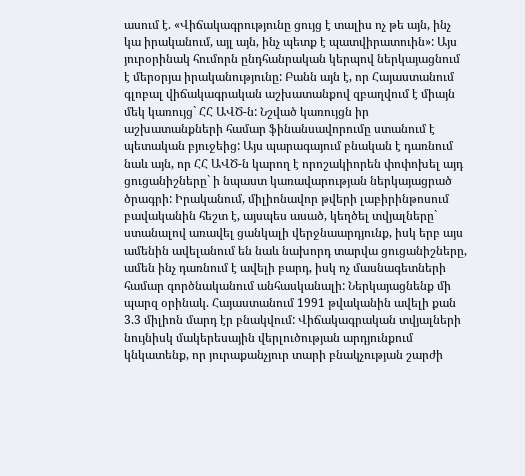ասում է. «Վիճակագրությունը ցույց է տալիս ոչ թե այն, ինչ կա իրականում, այլ այն, ինչ պետք է պատվիրատուին»: Այս յուրօրինակ հումորն ընդհանրական կերպով ներկայացնում է մերօրյա իրականությունը: Բանն այն է, որ Հայաստանում գլոբալ վիճակագրական աշխատանքով զբաղվում է միայն մեկ կառույց` ՀՀ ԱՎԾ-ն: Նշված կառույցն իր աշխատանքների համար ֆինանսավորումը ստանում է պետական բյուջեից: Այս պարագայում բնական է դառնում նաև այն, որ ՀՀ ԱՎԾ-ն կարող է որոշակիորեն փոփոխել այդ ցուցանիշները` ի նպաստ կառավարության ներկայացրած ծրագրի: Իրականում, միլիոնավոր թվերի լաբիրինթոսում բավականին հեշտ է, այսպես ասած, կեղծել տվյալները` ստանալով առավել ցանկալի վերջնաարդյունք, իսկ երբ այս ամենին ավելանում են նաև նախորդ տարվա ցուցանիշները, ամեն ինչ դառնում է ավելի բարդ, իսկ ոչ մասնագետների համար գործնականում անհասկանալի: Ներկայացնենք մի պարզ օրինակ. Հայաստանում 1991 թվականին ավելի քան 3.3 միլիոն մարդ էր բնակվում: Վիճակագրական տվյալների նույնիսկ մակերեսային վերլուծության արդյունքում կնկատենք, որ յուրաքանչյուր տարի բնակչության շարժի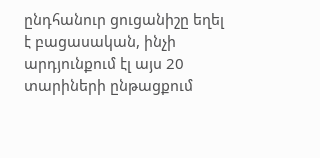ընդհանուր ցուցանիշը եղել է բացասական, ինչի արդյունքում էլ այս 20 տարիների ընթացքում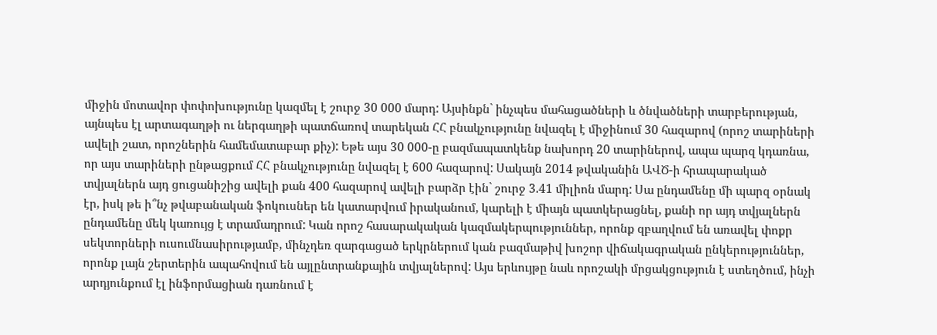միջին մոտավոր փոփոխությունը կազմել է շուրջ 30 000 մարդ: Այսինքն` ինչպես մահացածների և ծնվածների տարբերության, այնպես էլ արտագաղթի ու ներգաղթի պատճառով տարեկան ՀՀ բնակչությունը նվազել է միջինում 30 հազարով (որոշ տարիների ավելի շատ, որոշներին համեմատաբար քիչ): Եթե այս 30 000-ը բազմապատկենք նախորդ 20 տարիներով, ապա պարզ կդառնա, որ այս տարիների ընթացքում ՀՀ բնակչությունը նվազել է 600 հազարով: Սակայն 2014 թվականին ԱՎԾ-ի հրապարակած տվյալներն այդ ցուցանիշից ավելի քան 400 հազարով ավելի բարձր էին` շուրջ 3.41 միլիոն մարդ: Սա ընդամենը մի պարզ օրնակ էր, իսկ թե ի՞նչ թվաբանական ֆոկուսներ են կատարվում իրականում, կարելի է միայն պատկերացնել, քանի որ այդ տվյալներն ընդամենը մեկ կառույց է տրամադրում: Կան որոշ հասարակական կազմակերպություններ, որոնք զբաղվում են առավել փոքր սեկտորների ուսումնասիրությամբ, մինչդեռ զարգացած երկրներում կան բազմաթիվ խոշոր վիճակագրական ընկերություններ, որոնք լայն շերտերին ապահովում են այլընտրանքային տվյալներով: Այս երևույթը նաև որոշակի մրցակցություն է ստեղծում, ինչի արդյունքում էլ ինֆորմացիան դառնում է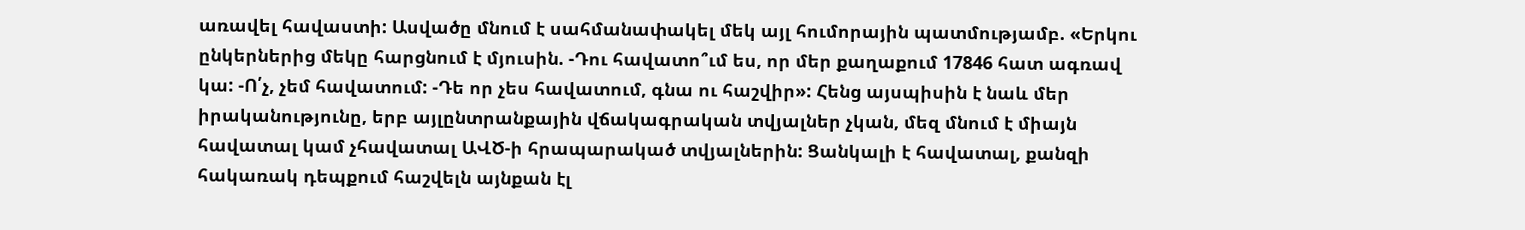առավել հավաստի: Ասվածը մնում է սահմանափակել մեկ այլ հումորային պատմությամբ. «Երկու ընկերներից մեկը հարցնում է մյուսին. -Դու հավատո՞ւմ ես, որ մեր քաղաքում 17846 հատ ագռավ կա: -Ո՛չ, չեմ հավատում: -Դե որ չես հավատում, գնա ու հաշվիր»: Հենց այսպիսին է նաև մեր իրականությունը, երբ այլընտրանքային վճակագրական տվյալներ չկան, մեզ մնում է միայն հավատալ կամ չհավատալ ԱՎԾ-ի հրապարակած տվյալներին: Ցանկալի է հավատալ, քանզի հակառակ դեպքում հաշվելն այնքան էլ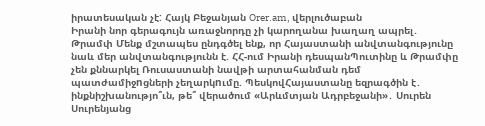իրատեսական չէ: Հայկ Բեջանյան Orer.am, վերլուծաբան
Իրանի նոր գերագույն առաջնորդը չի կարողանա խաղաղ ապրել․ Թրամփ Մենք մշտապես ընդգծել ենք, որ Հայաստանի անվտանգությունը նաև մեր անվտանգությունն է. ՀՀ-ում Իրանի դեսպանՊուտինը և Թրամփը չեն քննարկել Ռուսաստանի նավթի արտահանման դեմ պատժամիջnցների չեղարկnւմը. ՊեսկովՀայաստանը եզրագծին է․ ինքնիշխանությո՞ւն, թե՞ վերածում «Արևմտյան Ադրբեջանի»․ Սուրեն Սուրենյանց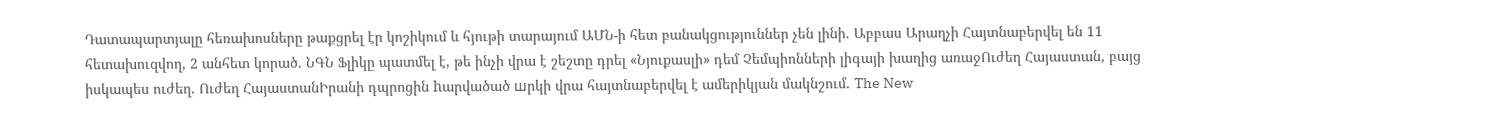Դատապարտյալը հեռախոսները թաքցրել էր կոշիկում և հյութի տարայում ԱՄՆ-ի հետ բանակցություններ չեն լինի. Աբբաս Արաղչի Հայտնաբերվել են 11 հետախուզվող, 2 անհետ կորած. ՆԳՆ Ֆլիկը պատմել է, թե ինչի վրա է շեշտը դրել «Նյուքասլի» դեմ Չեմպիոնների լիգայի խաղից առաջՈւժեղ Հայաստան, բայց իսկապես ուժեղ. Ուժեղ ՀայաստանԻրանի դպրոցին hարվածած шրկի վրա հայտնաբերվել է ամերիկյան մակնշում. The New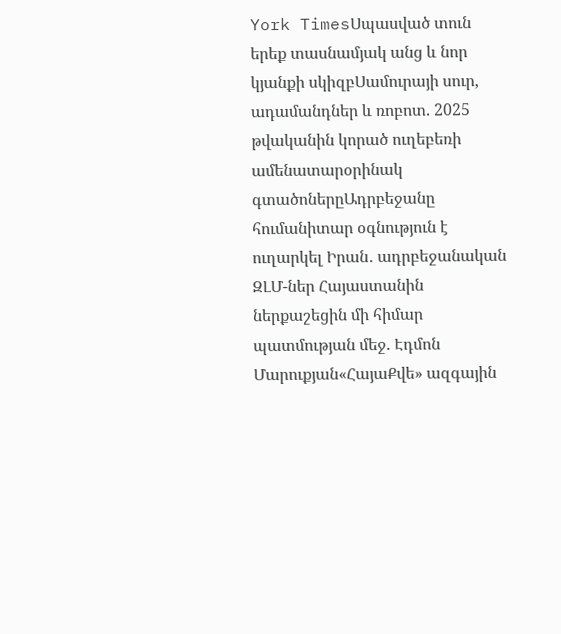York TimesՍպասված տուն երեք տասնամյակ անց և նոր կյանքի սկիզբՍամուրայի սուր, ադամանդներ և ռոբոտ. 2025 թվականին կորած ուղեբեռի ամենատարօրինակ գտածոներըԱդրբեջանը հումանիտար օգնություն է ուղարկել Իրան․ ադրբեջանական ԶԼՄ-ներ Հայաստանին ներքաշեցին մի հիմար պատմության մեջ. Էդմոն Մարուքյան«ՀայաՔվե» ազգային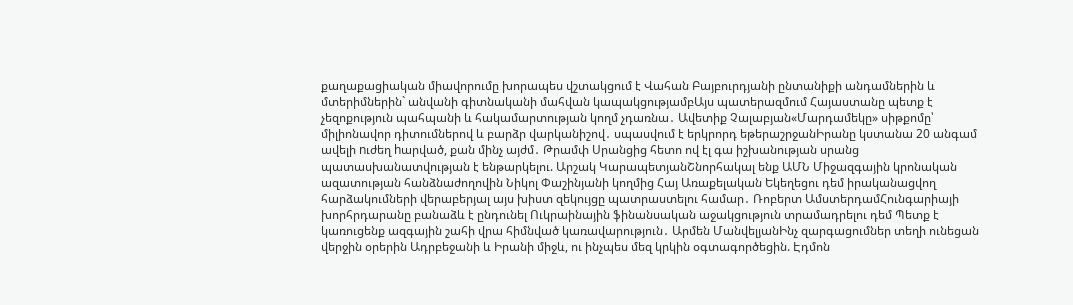քաղաքացիական միավորումը խորապես վշտակցում է Վահան Բայբուրդյանի ընտանիքի անդամներին և մտերիմներին` անվանի գիտնականի մահվան կապակցությամբԱյս պատերազմում Հայաստանը պետք է չեզոքություն պահպանի և հակամարտության կողմ չդառնա․ Ավետիք Չալաբյան«Մարդամեկը» սիթքոմը՝ միլիոնավոր դիտումներով և բարձր վարկանիշով․ սպասվում է երկրորդ եթերաշրջանԻրանը կստանա 20 անգամ ավելի nւժեղ hարված, քան մինչ այժմ․ Թրամփ Սրանցից հետո ով էլ գա իշխանության սրանց պատասխանատվության է ենթարկելու. Արշակ ԿարապետյանՇնորհակալ ենք ԱՄՆ Միջազգային կրոնական ազատության հանձնաժողովին Նիկոլ Փաշինյանի կողմից Հայ Առաքելական Եկեղեցու դեմ իրականացվող հարձակումների վերաբերյալ այս խիստ զեկույցը պատրաստելու համար․ Ռոբերտ ԱմստերդամՀունգարիայի խորհրդարանը բանաձև է ընդունել Ուկրաինային ֆինանսական աջակցություն տրամադրելու դեմ Պետք է կառուցենք ազգային շահի վրա հիմնված կառավարություն․ Արմեն ՄանվելյանԻնչ զարգացումներ տեղի ունեցան վերջին օրերին Ադրբեջանի և Իրանի միջև, ու ինչպես մեզ կրկին օգտագործեցին. Էդմոն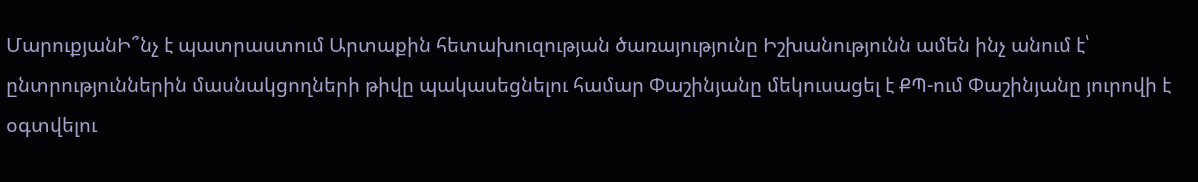ՄարուքյանԻ՞նչ է պատրաստում Արտաքին հետախուզության ծառայությունը Իշխանությունն ամեն ինչ անում է՝ ընտրություններին մասնակցողների թիվը պակասեցնելու համար Փաշինյանը մեկուսացել է ՔՊ-ում Փաշինյանը յուրովի է օգտվելու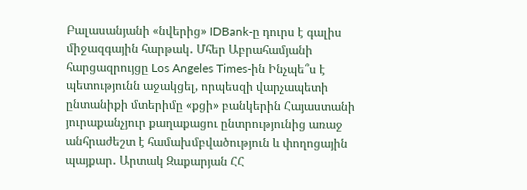Բալասանյանի «նվերից» IDBank-ը դուրս է գալիս միջազգային հարթակ․ Մհեր Աբրահամյանի հարցազրույցը Los Angeles Times-ին Ինչպե՞ս է պետությունն աջակցել, որպեսզի վարչապետի ընտանիքի մտերիմը «քցի» բանկերին Հայաստանի յուրաքանչյուր քաղաքացու ընտրությունից առաջ անհրաժեշտ է համախմբվածություն և փողոցային պայքար․ Արտակ Զաքարյան ՀՀ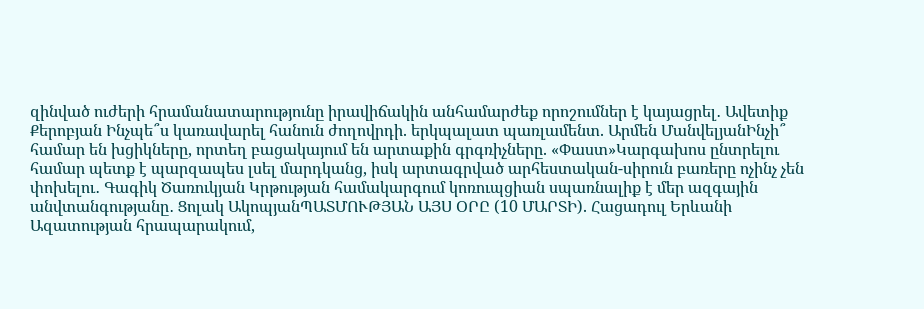զինված ուժերի հրամանատարությունը իրավիճակին անհամարժեք որոշումներ է կայացրել․ Ավետիք Քերոբյան Ինչպե՞ս կառավարել հանուն ժողովրդի. երկպալատ պառլամենտ. Արմեն ՄանվելյանԻնչի՞ համար են խցիկները, որտեղ բացակայում են արտաքին գրգռիչները. «Փաստ»Կարգախոս ընտրելու համար պետք է պարզապես լսել մարդկանց, իսկ արտագրված արհեստական-սիրուն բառերը ոչինչ չեն փոխելու․ Գագիկ Ծառուկյան Կրթության համակարգում կոռուպցիան սպառնալիք է մեր ազգային անվտանգությանը․ Ցոլակ ԱկոպյանՊԱՏՄՈՒԹՅԱՆ ԱՅՍ ՕՐԸ (10 ՄԱՐՏԻ). Հացադուլ Երևանի Ազատության հրապարակում,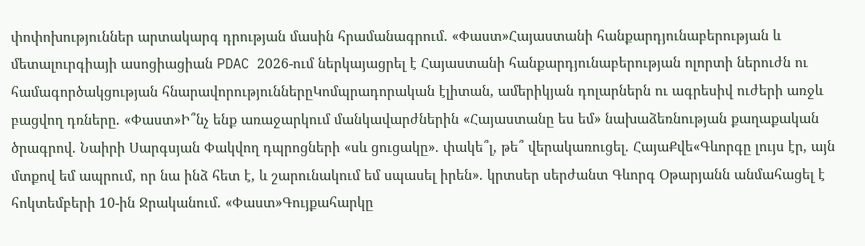փոփոխություններ արտակարգ դրության մասին հրամանագրում. «Փաստ»Հայաստանի հանքարդյունաբերության և մետալուրգիայի ասոցիացիան PDAC 2026-ում ներկայացրել է Հայաստանի հանքարդյունաբերության ոլորտի ներուժն ու համագործակցության հնարավորություններըԿոմպրադորական էլիտան, ամերիկյան դոլարներն ու ագրեսիվ ուժերի առջև բացվող դռները. «Փաստ»Ի՞նչ ենք առաջարկում մանկավարժներին «Հայաստանը ես եմ» նախաձեռնության քաղաքական ծրագրով. Նաիրի Սարգսյան Փակվող դպրոցների «սև ցուցակը». փակե՞լ, թե՞ վերակառուցել. ՀայաՔվե«Գևորգը լույս էր, այն մտքով եմ ապրում, որ նա ինձ հետ է, և շարունակում եմ սպասել իրեն». կրտսեր սերժանտ Գևորգ Օթարյանն անմահացել է հոկտեմբերի 10-ին Ջրականում. «Փաստ»Գույքահարկը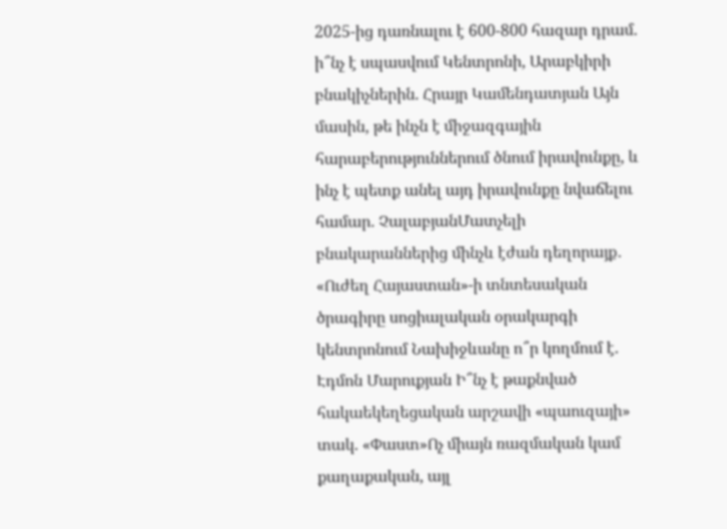2025-ից դառնալու է 600-800 հազար դրամ. ի՞նչ է սպասվում Կենտրոնի, Արաբկիրի բնակիչներին. Հրայր Կամենդատյան Այն մասին, թե ինչն է միջազգային հարաբերություններում ծնում իրավունքը, և ինչ է պետք անել այդ իրավունքը նվաճելու համար. ՉալաբյանՄատչելի բնակարաններից մինչև էժան դեղորայք․ «Ուժեղ Հայաստան»-ի տնտեսական ծրագիրը սոցիալական օրակարգի կենտրոնում Նախիջևանը ո՞ր կողմում է. Էդմոն Մարուքյան Ի՞նչ է թաքնված հակաեկեղեցական արշավի «պաուզայի» տակ. «Փաստ»Ոչ միայն ռազմական կամ քաղաքական, այլ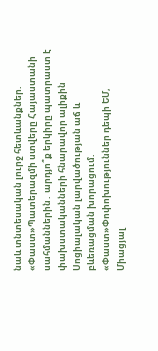նաև տնտեսական լուրջ հետևանքներ. «Փաստ»Պատերազմի ստվերը Հայաստանի սահմաններին․ արդյո՞ք երկիրը պատրաստ է փախստականների հնարավոր ալիքին Սոցիալական լարվածության աճ և բևեռացման խորացում. «Փաստ»Փոփոխություններ դեպի ԵՄ, Միացյալ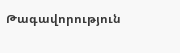Թագավորություն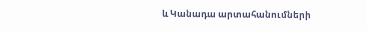և Կանադա արտահանումների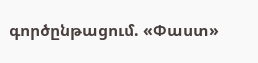գործընթացում. «Փաստ»